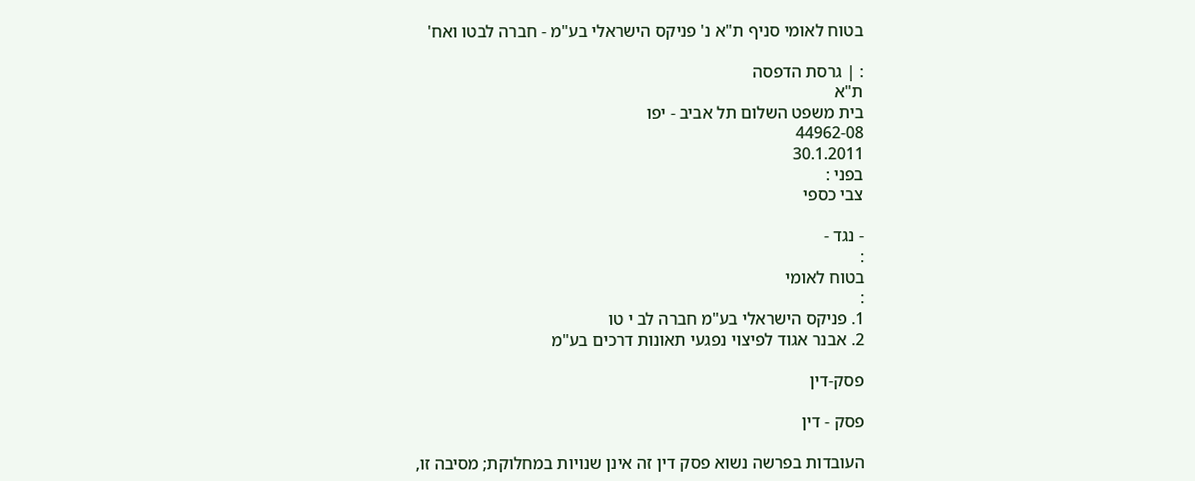בטוח לאומי סניף ת"א נ' פניקס הישראלי בע"מ - חברה לבטו ואח'

: | גרסת הדפסה
ת"א
בית משפט השלום תל אביב - יפו
44962-08
30.1.2011
בפני :
צבי כספי

- נגד -
:
בטוח לאומי
:
1. פניקס הישראלי בע"מ חברה לב י טו
2. אבנר אגוד לפיצוי נפגעי תאונות דרכים בע"מ

פסק-דין

פסק - דין

העובדות בפרשה נשוא פסק דין זה אינן שנויות במחלוקת; מסיבה זו,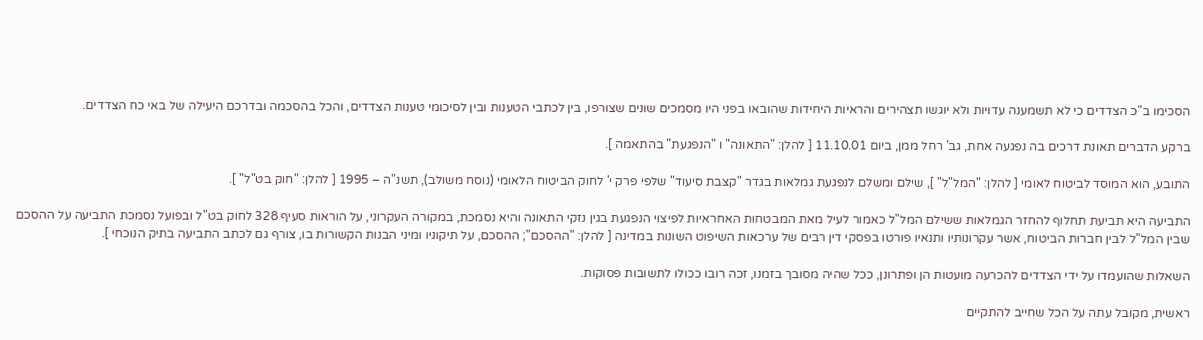הסכימו ב"כ הצדדים כי לא תשמענה עדויות ולא יוגשו תצהירים והראיות היחידות שהובאו בפני היו מסמכים שונים שצורפו, בין לכתבי הטענות ובין לסיכומי טענות הצדדים, והכל בהסכמה ובדרכם היעילה של באי כח הצדדים.

ברקע הדברים תאונת דרכים בה נפגעה אחת, גב' רחל ממן, ביום 11.10.01 [ להלן: "התאונה" ו "הנפגעת" בהתאמה ].

התובע, הוא המוסד לביטוח לאומי [ להלן: "המל"ל" ], שילם ומשלם לנפגעת גמלאות בגדר "קצבת סיעוד" שלפי פרק י' לחוק הביטוח הלאומי (נוסח משולב), תשנ"ה – 1995 [ להלן: "חוק בט"ל" ].

התביעה היא תביעת תחלוף להחזר הגמלאות ששילם המל"ל כאמור לעיל מאת המבטחות האחראיות לפיצוי הנפגעת בגין נזקי התאונה והיא נסמכת, במקורה העקרוני, על הוראות סעיף 328 לחוק בט"ל ובפועל נסמכת התביעה על ההסכם שבין המל"ל לבין חברות הביטוח, אשר עקרונותיו ותנאיו פורטו בפסקי דין רבים של ערכאות השיפוט השונות במדינה [ להלן: "ההסכם"; ההסכם, על תיקוניו ומיני הבנות הקשורות בו, צורף גם לכתב התביעה בתיק הנוכחי ].

השאלות שהועמדו על ידי הצדדים להכרעה מועטות הן ופתרונן, ככל שהיה מסובך בזמנו, זכה רובו ככולו לתשובות פסוקות.

ראשית, מקובל עתה על הכל שחייב להתקיים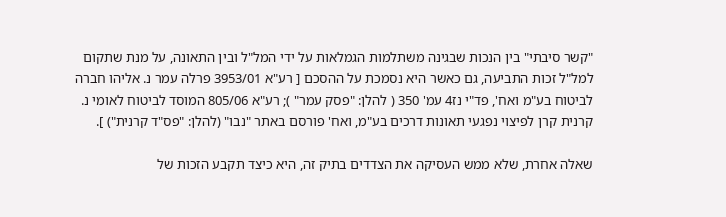"קשר סיבתי" בין הנכות שבגינה משתלמות הגמלאות על ידי המל"ל ובין התאונה, על מנת שתקום למל"ל זכות התביעה, גם כאשר היא נסמכת על ההסכם [ רע"א 3953/01 פרלה עמר נ. אליהו חברה לביטוח בע"מ ואח', פד"י נז4 עמ' 350 ( להלן: "פסק עמר" ); רע"א 805/06 המוסד לביטוח לאומי נ. קרנית קרן לפיצוי נפגעי תאונות דרכים בע"מ, ואח' פורסם באתר "נבו" (להלן: "פס"ד קרנית") ].

שאלה אחרת, שלא ממש העסיקה את הצדדים בתיק זה, היא כיצד תקבע הזכות של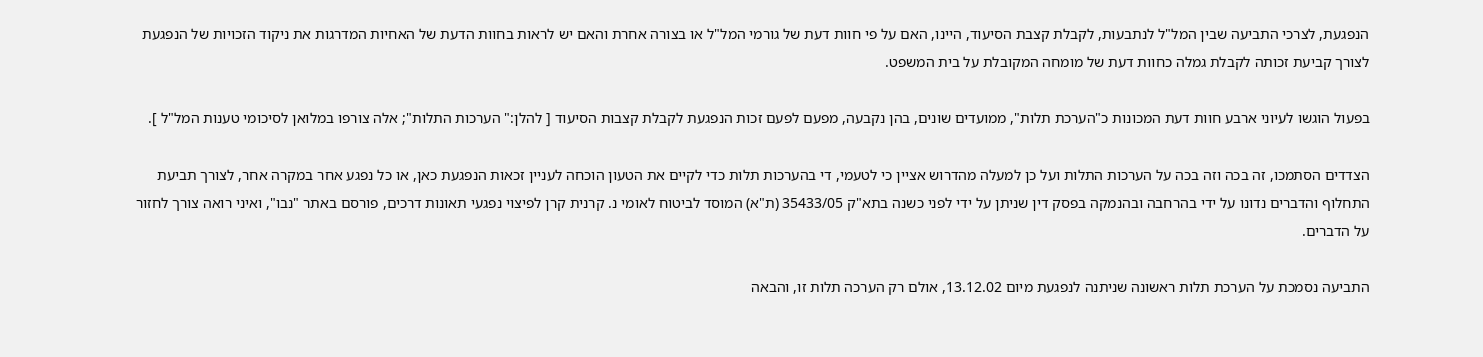הנפגעת, לצרכי התביעה שבין המל"ל לנתבעות, לקבלת קצבת הסיעוד, היינו, האם על פי חוות דעת של גורמי המל"ל או בצורה אחרת והאם יש לראות בחוות הדעת של האחיות המדרגות את ניקוד הזכויות של הנפגעת לצורך קביעת זכותה לקבלת גמלה כחוות דעת של מומחה המקובלת על בית המשפט.

בפעול הוגשו לעיוני ארבע חוות דעת המכונות כ"הערכת תלות", ממועדים שונים, בהן נקבעה, מפעם לפעם זכות הנפגעת לקבלת קצבות הסיעוד [ להלן:" הערכות התלות"; אלה צורפו במלואן לסיכומי טענות המל"ל ].

הצדדים הסתמכו, זה בכה וזה בכה על הערכות התלות ועל כן למעלה מהדרוש אציין כי לטעמי, די בהערכות תלות כדי לקיים את הטעון הוכחה לעניין זכאות הנפגעת כאן, או כל נפגע אחר במקרה אחר, לצורך תביעת התחלוף והדברים נדונו על ידי בהרחבה ובהנמקה בפסק דין שניתן על ידי לפני כשנה בתא"ק 35433/05 (ת"א) המוסד לביטוח לאומי נ. קרנית קרן לפיצוי נפגעי תאונות דרכים, פורסם באתר "נבו", ואיני רואה צורך לחזור על הדברים.

התביעה נסמכת על הערכת תלות ראשונה שניתנה לנפגעת מיום 13.12.02, אולם רק הערכה תלות זו, והבאה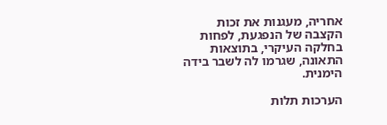אחריה, מעגנות את זכות הקצבה של הנפגעת, לפחות בחלקה העיקרי, בתוצאות התאונה, שגרמו לה לשבר בידה הימנית.

הערכות תלות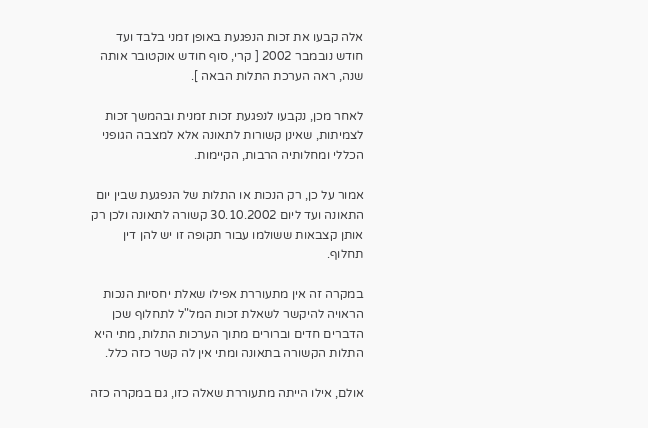אלה קבעו את זכות הנפגעת באופן זמני בלבד ועד חודש נובמבר 2002 [ קרי, סוף חודש אוקטובר אותה שנה, ראה הערכת התלות הבאה ].

לאחר מכן, נקבעו לנפגעת זכות זמנית ובהמשך זכות לצמיתות, שאינן קשורות לתאונה אלא למצבה הגופני הכללי ומחלותיה הרבות, הקיימות.

אמור על כן, רק הנכות או התלות של הנפגעת שבין יום התאונה ועד ליום 30.10.2002 קשורה לתאונה ולכן רק אותן קצבאות ששולמו עבור תקופה זו יש להן דין תחלוף.

במקרה זה אין מתעוררת אפילו שאלת יחסיות הנכות הראויה להיקשר לשאלת זכות המל"ל לתחלוף שכן הדברים חדים וברורים מתוך הערכות התלות, מתי היא התלות הקשורה בתאונה ומתי אין לה קשר כזה כלל.

אולם, אילו הייתה מתעוררת שאלה כזו, גם במקרה כזה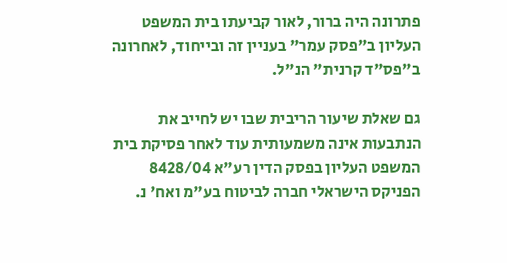פתרונה היה ברור, לאור קביעתו בית המשפט העליון ב"פסק עמר" בעניין זה ובייחוד, לאחרונה ב"פס"ד קרנית" הנ"ל.

גם שאלת שיעור הריבית שבו יש לחייב את הנתבעות אינה משמעותית עוד לאחר פסיקת בית המשפט העליון בפסק הדין רע"א 8428/04 הפניקס הישראלי חברה לביטוח בע"מ ואח' נ.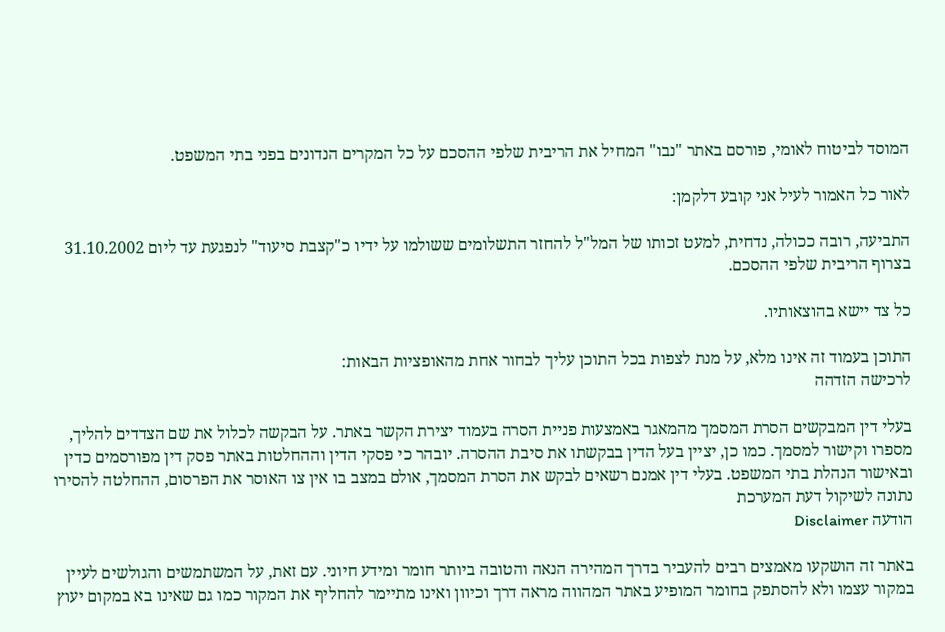המוסד לביטוח לאומי, פורסם באתר "נבו" המחיל את הריבית שלפי ההסכם על כל המקרים הנדונים בפני בתי המשפט.

לאור כל האמור לעיל אני קובע דלקמן:

התביעה, רובה ככולה, נדחית, למעט זכותו של המל"ל להחזר התשלומים ששולמו על ידיו כ"קצבת סיעוד" לנפגעת עד ליום 31.10.2002 בצרוף הריבית שלפי ההסכם.

כל צד יישא בהוצאותיו.

התוכן בעמוד זה אינו מלא, על מנת לצפות בכל התוכן עליך לבחור אחת מהאופציות הבאות:
לרכישה הזדהה

בעלי דין המבקשים הסרת המסמך מהמאגר באמצעות פניית הסרה בעמוד יצירת הקשר באתר. על הבקשה לכלול את שם הצדדים להליך, מספרו וקישור למסמך. כמו כן, יציין בעל הדין בבקשתו את סיבת ההסרה. יובהר כי פסקי הדין וההחלטות באתר פסק דין מפורסמים כדין ובאישור הנהלת בתי המשפט. בעלי דין אמנם רשאים לבקש את הסרת המסמך, אולם במצב בו אין צו האוסר את הפרסום, ההחלטה להסירו נתונה לשיקול דעת המערכת
הודעה Disclaimer

באתר זה הושקעו מאמצים רבים להעביר בדרך המהירה הנאה והטובה ביותר חומר ומידע חיוני. עם זאת, על המשתמשים והגולשים לעיין במקור עצמו ולא להסתפק בחומר המופיע באתר המהווה מראה דרך וכיוון ואינו מתיימר להחליף את המקור כמו גם שאינו בא במקום יעוץ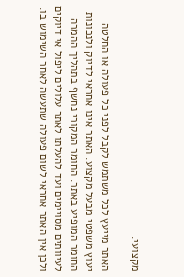מקצועי.

האתר מייעץ לכל משתמש לקבל לפני כל פעולה או החלטה יעוץ משפטי מבעל מקצוע. האתר אינו אחראי לדיוק ולנכונות החומר המופיע באתר. החומר המקורי נחשף בתהליך ההמרה לעיוותים מסויימים ועד להעלתו לאתר עלולים ליפול אי דיוקים ולכן אין האתר אחראי לשום פעולה שתעשה לאחר השימוש בו.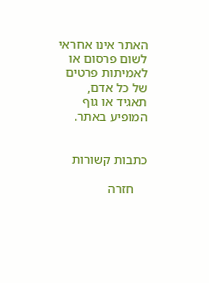האתר אינו אחראי לשום פרסום או לאמיתות פרטים של כל אדם, תאגיד או גוף המופיע באתר.


כתבות קשורות

    חזרה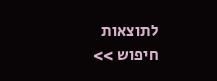לתוצאות חיפוש >>